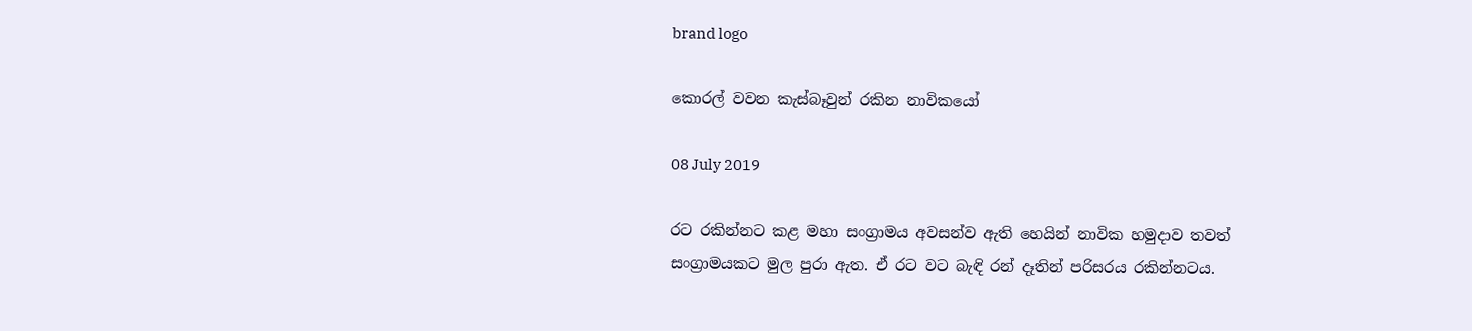brand logo

කොරල් වවන කැස්බෑවුන් රකින නාවිකයෝ

08 July 2019

රට රකින්නට කළ මහා සංග්‍රාමය අවසන්ව ඇති හෙයින් නාවික හමුදාව තවත් සංග්‍රාමයකට මුල පුරා ඇත. ඒ රට වට බැඳි රන් දෑතින් පරිසරය රකින්නටය.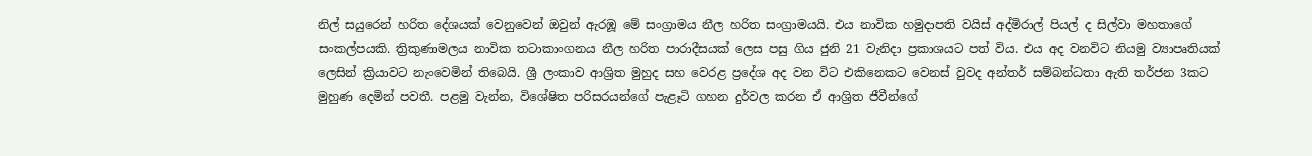නිල් සයුරෙන් හරිත දේශයක් වෙනුවෙන් ඔවුන් ඇරඹූ මේ සංග්‍රාමය නීල හරිත සංග්‍රාමයයි. එය නාවික හමුදාපති වයිස් අද්මිරාල් පියල් ද සිල්වා මහතාගේ සංකල්පයකි. ත්‍රිකුණාමලය නාවික තටාකාංගනය නීල හරිත පාරාදීසයක් ලෙස පසු ගිය ජුනි 21 වැනිදා ප්‍රකාශයට පත් විය. එය අද වනවිට නියමු ව්‍යාපෘතියක් ලෙසින් ක්‍රියාවට නැංවෙමින් තිබෙයි. ශ්‍රී ලංකාව ආශ්‍රිත මුහුද සහ වෙරළ ප්‍රදේශ අද වන විට එකිනෙකට වෙනස් වුවද අන්තර් සම්බන්ධතා ඇති තර්ජන 3කට මුහුණ දෙමින් පවතී. පළමු වැන්න, විශේෂිත පරිසරයන්ගේ පැළෑටි ගහන දුර්වල කරන ඒ ආශ්‍රිත ජීවීන්ගේ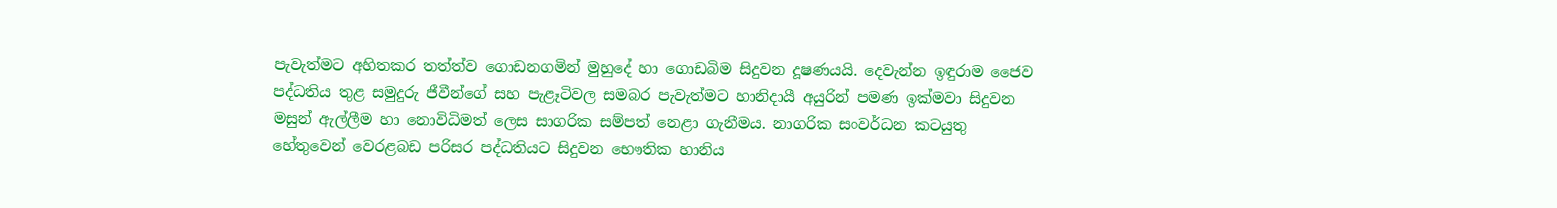පැවැත්මට අහිතකර තත්ත්ව ගොඩනගමින් මුහුදේ හා ගොඩබිම සිදුවන දූෂණයයි. දෙවැන්න ඉඳුරාම ජෛව පද්ධතිය තුළ සමුදුරු ජීවීන්ගේ සහ පැළෑටිවල සමබර පැවැත්මට හානිදායී අයුරින් පමණ ඉක්මවා සිදුවන මසුන් ඇල්ලීම හා නොවිධිමත් ලෙස සාගරික සම්පත් නෙළා ගැනීමය. නාගරික සංවර්ධන කටයුතු හේතුවෙන් වෙරළබඩ පරිසර පද්ධතියට සිදුවන භෞතික හානිය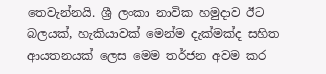තෙවැන්නයි. ශ්‍රී ලංකා නාවික හමුදාව ඊට බලයක්, හැකියාවක් මෙන්ම දැක්මක්ද සහිත ආයතනයක් ලෙස මෙම තර්ජන අවම කර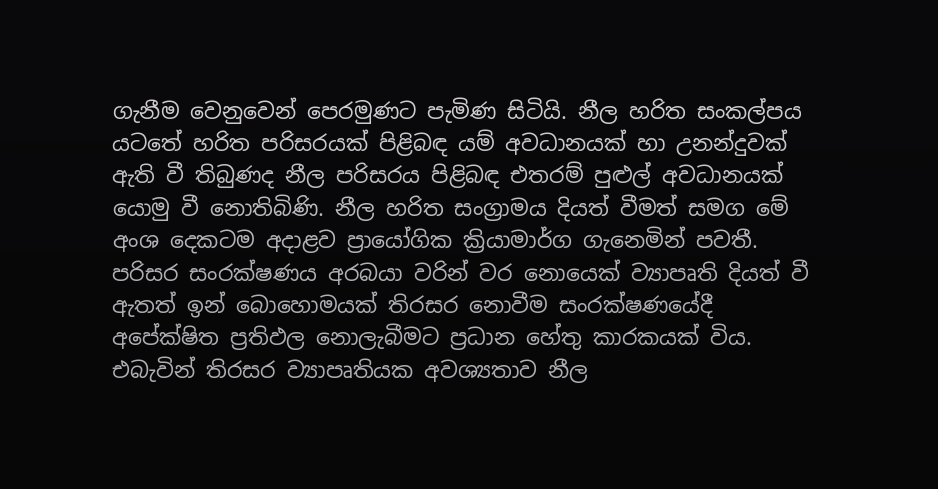ගැනීම වෙනුවෙන් පෙරමුණට පැමිණ සිටියි. නීල හරිත සංකල්පය යටතේ හරිත පරිසරයක් පිළිබඳ යම් අවධානයක් හා උනන්දුවක් ඇති වී තිබුණද නීල පරිසරය පිළිබඳ එතරම් පුළුල් අවධානයක් යොමු වී නොතිබිණි. නීල හරිත සංග්‍රාමය දියත් වීමත් සමග මේ අංශ දෙකටම අදාළව ප්‍රායෝගික ක්‍රියාමාර්ග ගැනෙමින් පවතී. පරිසර සංරක්ෂණය අරබයා වරින් වර නොයෙක් ව්‍යාපෘති දියත් වී ඇතත් ඉන් බොහොමයක් තිරසර නොවීම සංරක්ෂණයේදී අපේක්ෂිත ප්‍රතිඵල නොලැබීමට ප්‍රධාන හේතු කාරකයක් විය. එබැවින් තිරසර ව්‍යාපෘතියක අවශ්‍යතාව නීල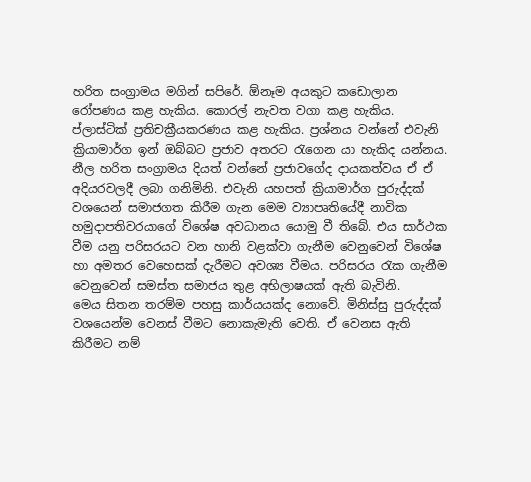හරිත සංග්‍රාමය මගින් සපිරේ. ඕනෑම අයකුට කඩොලාන රෝපණය කළ හැකිය. කොරල් නැවත වගා කළ හැකිය. ප්ලාස්ටික් ප්‍රතිචක්‍රීයකරණය කළ හැකිය. ප්‍රශ්නය වන්නේ එවැනි ක්‍රියාමාර්ග ඉන් ඔබ්බට ප්‍රජාව අතරට රැගෙන යා හැකිද යන්නය. නීල හරිත සංග්‍රාමය දියත් වන්නේ ප්‍රජාවගේද දායකත්වය ඒ ඒ අදියරවලදී ලබා ගනිමිනි. එවැනි යහපත් ක්‍රියාමාර්ග පුරුද්දක් වශයෙන් සමාජගත කිරීම ගැන මෙම ව්‍යාපෘතියේදී නාවික හමුදාපතිවරයාගේ විශේෂ අවධානය යොමු වී තිබේ. එය සාර්ථක වීම යනු පරිසරයට වන හානි වළක්වා ගැනීම වෙනුවෙන් විශේෂ හා අමතර වෙහෙසක් දැරීමට අවශ්‍ය වීමය. පරිසරය රැක ගැනීම වෙනුවෙන් සමස්ත සමාජය තුළ අභිලාෂයක් ඇති බැවිනි.
මෙය සිතන තරම්ම පහසු කාර්යයක්ද නොවේ. මිනිස්සු පුරුද්දක් වශයෙන්ම වෙනස් වීමට නොකැමැති වෙති. ඒ වෙනස ඇති කිරීමට නම්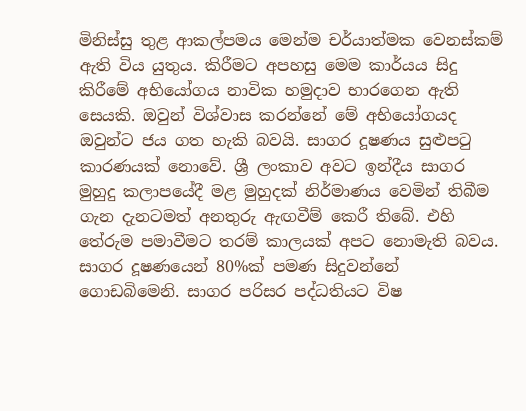මිනිස්සු තුළ ආකල්පමය මෙන්ම චර්යාත්මක වෙනස්කම් ඇති විය යුතුය. කිරීමට අපහසු මෙම කාර්යය සිදු කිරීමේ අභියෝගය නාවික හමුදාව භාරගෙන ඇති සෙයකි. ඔවුන් විශ්වාස කරන්නේ මේ අභියෝගයද ඔවුන්ට ජය ගත හැකි බවයි. සාගර දූෂණය සුළුපටු කාරණයක් නොවේ. ශ්‍රී ලංකාව අවට ඉන්දීය සාගර මුහුදු කලාපයේදී මළ මුහුදක් නිර්මාණය වෙමින් තිබීම ගැන දැනටමත් අනතුරු ඇඟවීම් කෙරී තිබේ. එහි තේරුම පමාවීමට තරම් කාලයක් අපට නොමැති බවය. සාගර දූෂණයෙන් 80%ක් පමණ සිදුවන්නේ ගොඩබිමෙනි. සාගර පරිසර පද්ධතියට විෂ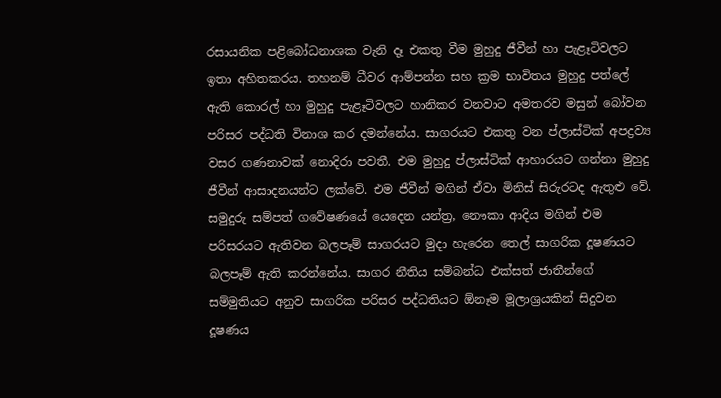රසායනික පළිබෝධනාශක වැනි දෑ එකතු වීම මුහුදු ජීවීන් හා පැළෑටිවලට ඉතා අහිතකරය. තහනම් ධීවර ආම්පන්න සහ ක්‍රම භාවිතය මුහුදු පත්ලේ ඇති කොරල් හා මුහුදු පැළෑටිවලට හානිකර වනවාට අමතරව මසුන් බෝවන පරිසර පද්ධති විනාශ කර දමන්නේය. සාගරයට එකතු වන ප්ලාස්ටික් අපද්‍රව්‍ය වසර ගණනාවක් නොදිරා පවතී. එම මුහුදු ප්ලාස්ටික් ආහාරයට ගන්නා මුහුදු ජීවීන් ආසාදනයන්ට ලක්වේ. එම ජීවීන් මගින් ඒවා මිනිස් සිරුරටද ඇතුළු වේ. සමුදුරු සම්පත් ගවේෂණයේ යෙදෙන යන්ත්‍ර, නෞකා ආදිය මගින් එම පරිසරයට ඇතිවන බලපෑම් සාගරයට මුදා හැරෙන තෙල් සාගරික දූෂණයට බලපෑම් ඇති කරන්නේය. සාගර නීතිය සම්බන්ධ එක්සත් ජාතීන්ගේ සම්මුතියට අනුව සාගරික පරිසර පද්ධතියට ඕනෑම මූලාශ්‍රයකින් සිදුවන දූෂණය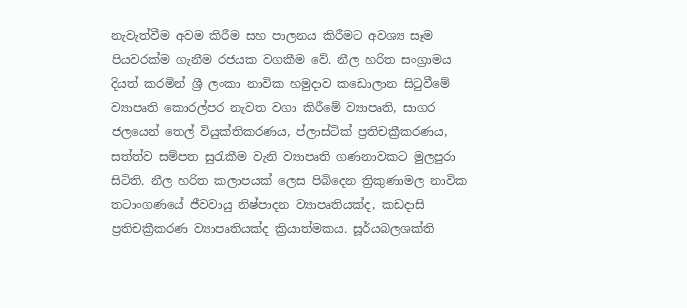නැවැත්වීම අවම කිරීම සහ පාලනය කිරීමට අවශ්‍ය සෑම පියවරක්ම ගැනීම රජයක වගකීම වේ. නීල හරිත සංග්‍රාමය දියත් කරමින් ශ්‍රී ලංකා නාවික හමුදාව කඩොලාන සිටුවීමේ ව්‍යාපෘති කොරල්පර නැවත වගා කිරීමේ ව්‍යාපෘති, සාගර ජලයෙන් තෙල් වියුක්තිකරණය, ප්ලාස්ටික් ප්‍රතිචක්‍රීකරණය, සත්ත්ව සම්පත සුරැකීම වැනි ව්‍යාපෘති ගණනාවකට මුලපුරා සිටිති. නීල හරිත කලාපයක් ලෙස පිබිදෙන ත්‍රිකුණාමල නාවික තටාංගණයේ ජීවවායු නිෂ්පාදන ව්‍යාපෘතියක්ද, කඩදාසි ප්‍රතිචක්‍රීකරණ ව්‍යාපෘතියක්ද ක්‍රියාත්මකය. සූර්යබලශක්ති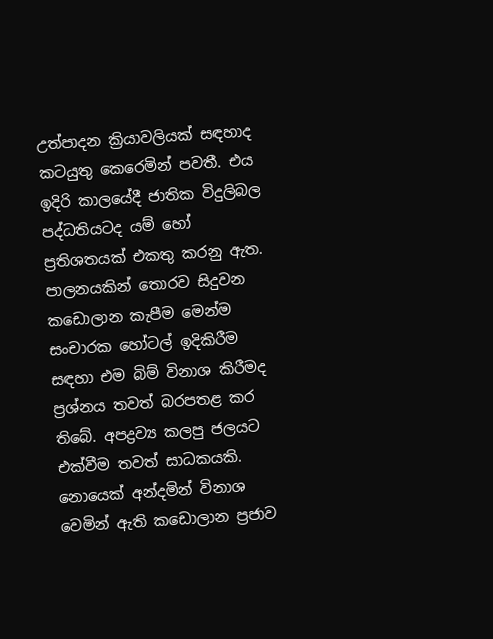උත්පාදන ක්‍රියාවලියක් සඳහාද කටයුතු කෙරෙමින් පවතී. එය ඉදිරි කාලයේදී ජාතික විදුලිබල පද්ධතියටද යම් හෝ ප්‍රතිශතයක් එකතු කරනු ඇත. පාලනයකින් තොරව සිදුවන කඩොලාන කැපීම මෙන්ම සංචාරක හෝටල් ඉදිකිරීම සඳහා එම බිම් විනාශ කිරීමද ප්‍රශ්නය තවත් බරපතළ කර තිබේ. අපද්‍රව්‍ය කලපු ජලයට එක්වීම තවත් සාධකයකි. නොයෙක් අන්දමින් විනාශ වෙමින් ඇති කඩොලාන ප්‍රජාව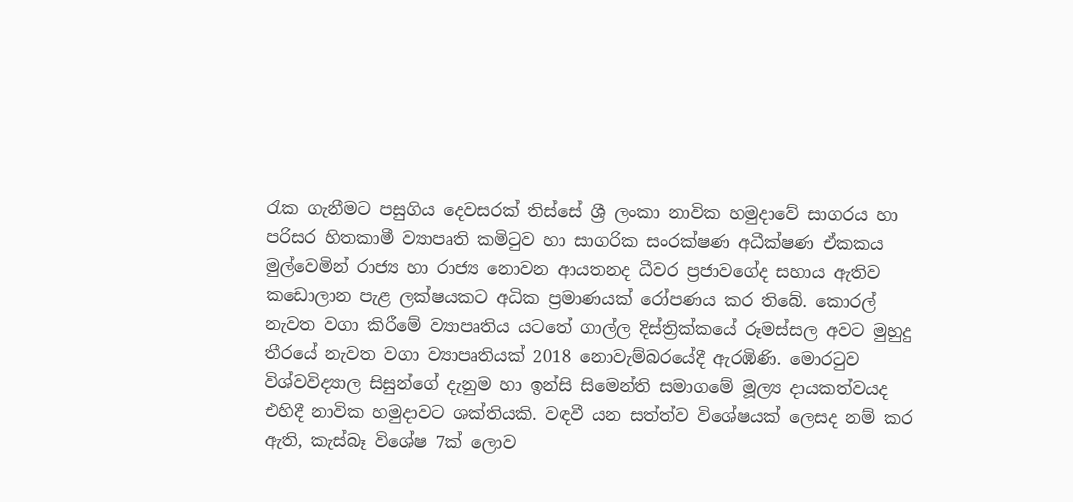රැක ගැනීමට පසුගිය දෙවසරක් තිස්සේ ශ්‍රී ලංකා නාවික හමුදාවේ සාගරය හා පරිසර හිතකාමී ව්‍යාපෘති කමිටුව හා සාගරික සංරක්ෂණ අධීක්ෂණ ඒකකය මුල්වෙමින් රාජ්‍ය හා රාජ්‍ය නොවන ආයතනද ධීවර ප්‍රජාවගේද සහාය ඇතිව කඩොලාන පැළ ලක්ෂයකට අධික ප්‍රමාණයක් රෝපණය කර තිබේ. කොරල් නැවත වගා කිරීමේ ව්‍යාපෘතිය යටතේ ගාල්ල දිස්ත්‍රික්කයේ රූමස්සල අවට මුහුදු තීරයේ නැවත වගා ව්‍යාපෘතියක් 2018 නොවැම්බරයේදී ඇරඹිණි. මොරටුව විශ්වවිද්‍යාල සිසුන්ගේ දැනුම හා ඉන්සි සිමෙන්ති සමාගමේ මූල්‍ය දායකත්වයද එහිදී නාවික හමුදාවට ශක්තියකි. වඳවී යන සත්ත්ව විශේෂයක් ලෙසද නම් කර ඇති, කැස්බෑ විශේෂ 7ක් ලොව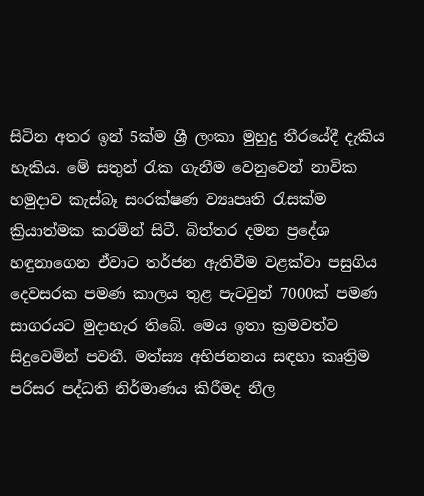සිටින අතර ඉන් 5ක්ම ශ්‍රී ලංකා මුහුදු තීරයේදී දැකිය හැකිය. මේ සතුන් රැක ගැනීම වෙනුවෙන් නාවික හමුදාව කැස්බෑ සංරක්ෂණ ව්‍යෘපෘති රැසක්ම ක්‍රියාත්මක කරමින් සිටී. බිත්තර දමන ප්‍රදේශ හඳුනාගෙන ඒවාට තර්ජන ඇතිවීම වළක්වා පසුගිය දෙවසරක පමණ කාලය තුළ පැටවුන් 7000ක් පමණ සාගරයට මුදාහැර තිබේ. මෙය ඉතා ක්‍රමවත්ව සිදුවෙමින් පවතී. මත්ස්‍ය අභිජනනය සඳහා කෘත්‍රිම පරිසර පද්ධති නිර්මාණය කිරීමද නීල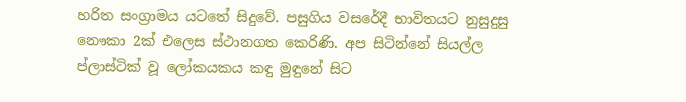හරිත සංග්‍රාමය යටතේ සිදුවේ. පසුගිය වසරේදී භාවිතයට නුසුදුසු නෞකා 2ක් එලෙස ස්ථානගත කෙරිණි. අප සිටින්නේ සියල්ල ප්ලාස්ටික් වූ ලෝකයකය කඳු මුඳුනේ සිට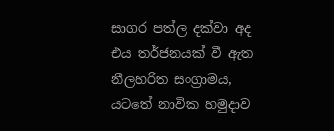සාගර පත්ල දක්වා අද එය තර්ජනයක් වී ඇත නීලහරිත සංග්‍රාමය, යටතේ නාවික හමුදාව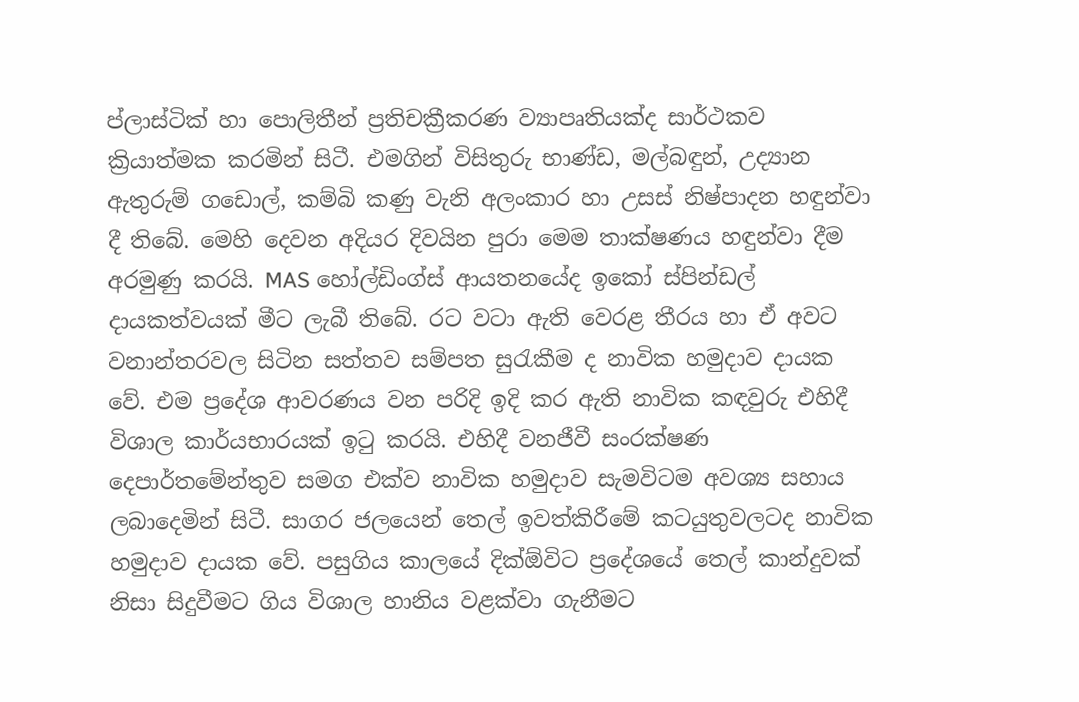ප්ලාස්ටික් හා පොලිතීන් ප්‍රතිචක්‍රීකරණ ව්‍යාපෘතියක්ද සාර්ථකව ක්‍රියාත්මක කරමින් සිටී. එමගින් විසිතුරු භාණ්ඩ, මල්බඳුන්, උද්‍යාන ඇතුරුම් ගඩොල්, කම්බි කණු වැනි අලංකාර හා උසස් නිෂ්පාදන හඳුන්වා දී තිබේ. මෙහි දෙවන අදියර දිවයින පුරා මෙම තාක්ෂණය හඳුන්වා දීම අරමුණු කරයි. MAS හෝල්ඩිංග්ස් ආයතනයේද ඉකෝ ස්පින්ඩල් දායකත්වයක් මීට ලැබී තිබේ. රට වටා ඇති වෙරළ තීරය හා ඒ අවට වනාන්තරවල සිටින සත්තව සම්පත සුරැකීම ද නාවික හමුදාව දායක වේ. එම ප්‍රදේශ ආවරණය වන පරිදි ඉදි කර ඇති නාවික කඳවුරු එහිදී විශාල කාර්යභාරයක් ඉටු කරයි. එහිදී වනජීවී සංරක්ෂණ දෙපාර්තමේන්තුව සමග එක්ව නාවික හමුදාව සැමවිටම අවශ්‍ය සහාය ලබාදෙමින් සිටී. සාගර ජලයෙන් තෙල් ඉවත්කිරීමේ කටයුතුවලටද නාවික හමුදාව දායක වේ. පසුගිය කාලයේ දික්ඕවිට ප්‍රදේශයේ තෙල් කාන්දුවක් නිසා සිදුවීමට ගිය විශාල හානිය වළක්වා ගැනීමට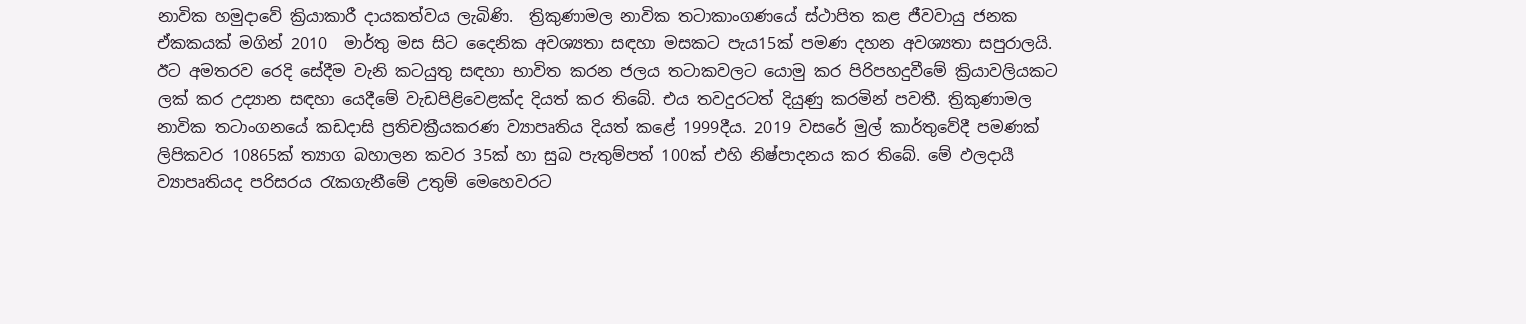නාවික හමුදාවේ ක්‍රියාකාරී දායකත්වය ලැබිණි.  ත්‍රිකුණාමල නාවික තටාකාංගණයේ ස්ථාපිත කළ ජීවවායු ජනක ඒකකයක් මගින් 2010  මාර්තු මස සිට දෛනික අවශ්‍යතා සඳහා මසකට පැය15ක් පමණ දහන අවශ්‍යතා සපුරාලයි.
ඊට අමතරව රෙදි සේදීම වැනි කටයුතු සඳහා භාවිත කරන ජලය තටාකවලට යොමු කර පිරිපහදුවීමේ ක්‍රියාවලියකට ලක් කර උද්‍යාන සඳහා යෙදීමේ වැඩපිළිවෙළක්ද දියත් කර තිබේ. එය තවදුරටත් දියුණු කරමින් පවතී. ත්‍රිකුණාමල නාවික තටාංගනයේ කඩදාසි ප්‍රතිචක්‍රීයකරණ ව්‍යාපෘතිය දියත් කළේ 1999දීය. 2019 වසරේ මුල් කාර්තුවේදී පමණක් ලිපිකවර 10865ක් ත්‍යාග බහාලන කවර 35ක් හා සුබ පැතුම්පත් 100ක් එහි නිෂ්පාදනය කර තිබේ. මේ ඵලදායී ව්‍යාපෘතියද පරිසරය රැකගැනීමේ උතුම් මෙහෙවරට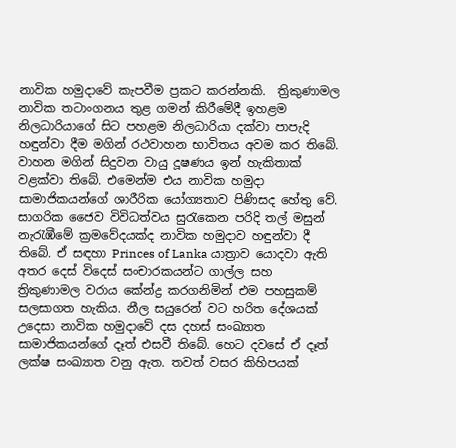නාවික හමුදාවේ කැපවීම ප්‍රකට කරන්නකි.  ත්‍රිකුණාමල නාවික තටාංගනය තුළ ගමන් කිරීමේදී ඉහළම නිලධාරියාගේ සිට පහළම නිලධාරියා දක්වා පාපැදි හඳුන්වා දීම මගින් රථවාහන භාවිතය අවම කර තිබේ. වාහන මගින් සිදුවන වායු දූෂණය ඉන් හැකිතාක් වළක්වා තිබේ. එමෙන්ම එය නාවික හමුදා සාමාජිකයන්ගේ ශාරීරික යෝග්‍යතාව පිණිසද හේතු වේ. සාගරික ජෛව විවිධත්වය සුරැකෙන පරිදි තල් මසුන් නැරැඹීමේ ක්‍රමවේදයක්ද නාවික හමුදාව හඳුන්වා දී තිබේ. ඒ සඳහා Princes of Lanka යාත්‍රාව යොදවා ඇති අතර දෙස් විදෙස් සංචාරකයන්ට ගාල්ල සහ ත්‍රිකුණාමල වරාය කේන්ද්‍ර කරගනිමින් එම පහසුකම් සලසාගත හැකිය. නීල සයුරෙන් වට හරිත දේශයක් උදෙසා නාවික හමුදාවේ දස දහස් සංඛ්‍යාත සාමාජිකයන්ගේ දෑත් එසවී තිබේ. හෙට දවසේ ඒ දෑත් ලක්ෂ සංඛ්‍යාත වනු ඇත. තවත් වසර කිහිපයක්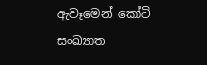ඇවෑමෙන් කෝටි සංඛ්‍යාත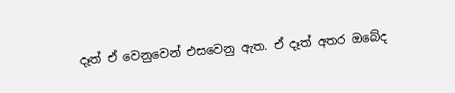දෑත් ඒ වෙනුවෙන් එසවෙනු ඇත. ඒ දෑත් අතර ඔබේද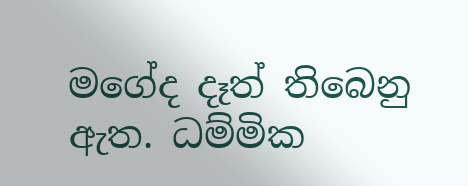මගේද දෑත් තිබෙනු ඇත. ධම්මික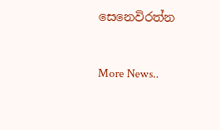සෙනෙවිරත්න


More News..